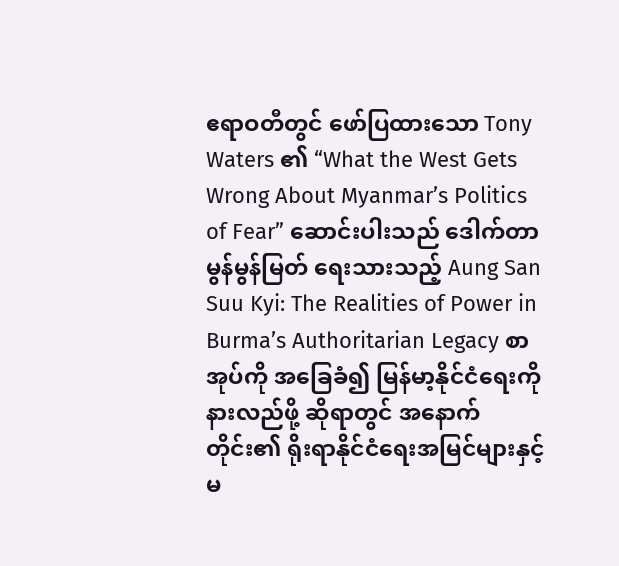ဧရာဝတီတွင် ဖော်ပြထားသော Tony Waters ၏ “What the West Gets Wrong About Myanmar’s Politics of Fear” ဆောင်းပါးသည် ဒေါက်တာ မွန်မွန်မြတ် ရေးသားသည့် Aung San Suu Kyi: The Realities of Power in Burma’s Authoritarian Legacy စာအုပ်ကို အခြေခံ၍ မြန်မာ့နိုင်ငံရေးကို နားလည်ဖို့ ဆိုရာတွင် အနောက်တိုင်း၏ ရိုးရာနိုင်ငံရေးအမြင်များနှင့် မ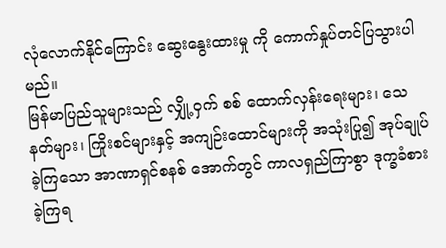လုံလောက်နိုင်ကြောင်း ဆွေးနွေးထားမှု ကို ကောက်နှုပ်တင်ပြသွားပါမည်။
မြန်မာပြည်သူများသည် လျှို့ဝှက် စစ် ထောက်လှန်းရေးများ၊ သေနတ်များ၊ ကြိုးစင်များနှင့် အကျဉ်းထောင်များကို အသုံးပြု၍ အုပ်ချုပ်ခဲ့ကြသော အာဏာရှင်စနစ် အောက်တွင် ကာလရှည်ကြာစွာ ဒုက္ခခံစားခဲ့ကြရ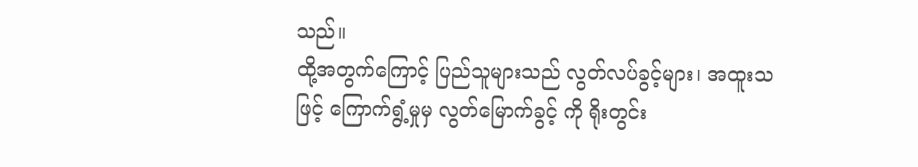သည်။
ထို့အတွက်ကြောင့် ပြည်သူများသည် လွတ်လပ်ခွင့်များ၊ အထူးသဖြင့် ကြောက်ရွံ့မှုမှ လွတ်မြောက်ခွင့် ကို ရိုးတွင်း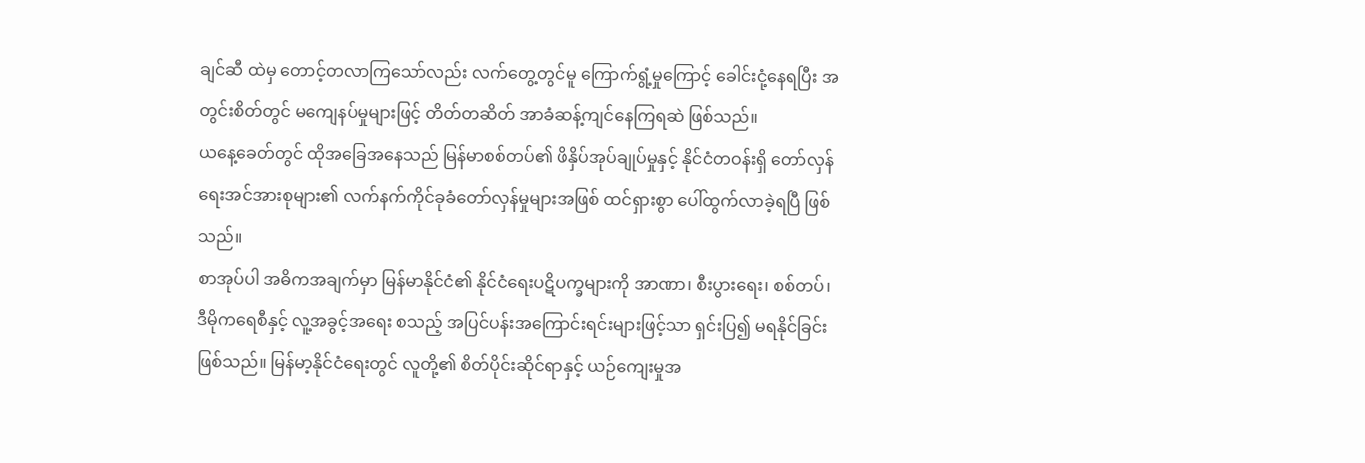ချင်ဆီ ထဲမှ တောင့်တလာကြသော်လည်း လက်တွေ့တွင်မူ ကြောက်ရွံ့မှုကြောင့် ခေါင်းငုံ့နေရပြီး အတွင်းစိတ်တွင် မကျေနပ်မှုများဖြင့် တိတ်တဆိတ် အာခံဆန့်ကျင်နေကြရဆဲ ဖြစ်သည်။
ယနေ့ခေတ်တွင် ထိုအခြေအနေသည် မြန်မာစစ်တပ်၏ ဖိနှိပ်အုပ်ချုပ်မှုနှင့် နိုင်ငံတဝန်းရှိ တော်လှန်ရေးအင်အားစုများ၏ လက်နက်ကိုင်ခုခံတော်လှန်မှုများအဖြစ် ထင်ရှားစွာ ပေါ်ထွက်လာခဲ့ရပြီ ဖြစ်သည်။
စာအုပ်ပါ အဓိကအချက်မှာ မြန်မာနိုင်ငံ၏ နိုင်ငံရေးပဋိပက္ခများကို အာဏာ၊ စီးပွားရေး၊ စစ်တပ်၊ ဒီမိုကရေစီနှင့် လူ့အခွင့်အရေး စသည့် အပြင်ပန်းအကြောင်းရင်းများဖြင့်သာ ရှင်းပြ၍ မရနိုင်ခြင်းဖြစ်သည်။ မြန်မာ့နိုင်ငံရေးတွင် လူတို့၏ စိတ်ပိုင်းဆိုင်ရာနှင့် ယဉ်ကျေးမှုအ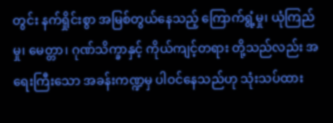တွင်း နက်ရှိုင်းစွာ အမြစ်တွယ်နေသည့် ကြောက်ရွံ့မှု၊ ယုံကြည်မှု၊ မေတ္တာ၊ ဂုဏ်သိက္ခာနှင့် ကိုယ်ကျင့်တရား တို့သည်လည်း အရေးကြီးသော အခန်းကဏ္ဍမှ ပါဝင်နေသည်ဟု သုံးသပ်ထား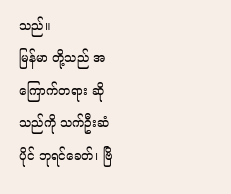သည်။
မြန်မာ တို့သည် အကြောက်တရား ဆိုသည်ကို သက်ဦးဆံပိုင် ဘုရင်ခေတ်၊ ဗြိ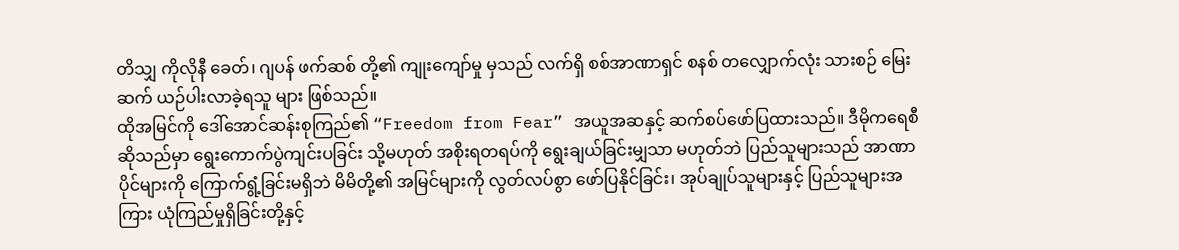တိသျှ ကိုလိုနီ ခေတ်၊ ဂျပန် ဖက်ဆစ် တို့၏ ကျုးကျော်မှု မှသည် လက်ရှိ စစ်အာဏာရှင် စနစ် တလျှောက်လုံး သားစဉ် မြေးဆက် ယဉ်ပါးလာခဲ့ရသူ များ ဖြစ်သည်။
ထိုအမြင်ကို ဒေါ်အောင်ဆန်းစုကြည်၏ “Freedom from Fear” အယူအဆနှင့် ဆက်စပ်ဖော်ပြထားသည်။ ဒီမိုကရေစီဆိုသည်မှာ ရွေးကောက်ပွဲကျင်းပခြင်း သို့မဟုတ် အစိုးရတရပ်ကို ရွေးချယ်ခြင်းမျှသာ မဟုတ်ဘဲ ပြည်သူများသည် အာဏာပိုင်များကို ကြောက်ရွံ့ခြင်းမရှိဘဲ မိမိတို့၏ အမြင်များကို လွတ်လပ်စွာ ဖော်ပြနိုင်ခြင်း၊ အုပ်ချုပ်သူများနှင့် ပြည်သူများအကြား ယုံကြည်မှုရှိခြင်းတို့နှင့်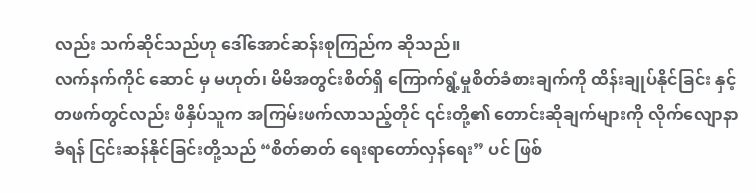လည်း သက်ဆိုင်သည်ဟု ဒေါ်အောင်ဆန်းစုကြည်က ဆိုသည်။
လက်နက်ကိုင် ဆောင် မှ မဟုတ်၊ မိမိအတွင်းစိတ်ရှိ ကြောက်ရွံ့မှုစိတ်ခံစားချက်ကို ထိန်းချုပ်နိုင်ခြင်း နှင့် တဖက်တွင်လည်း ဖိနှိပ်သူက အကြမ်းဖက်လာသည့်တိုင် ၎င်းတို့၏ တောင်းဆိုချက်များကို လိုက်လျောနာခံရန် ငြင်းဆန်နိုင်ခြင်းတို့သည် “စိတ်ဓာတ် ရေးရာတော်လှန်ရေး” ပင် ဖြစ်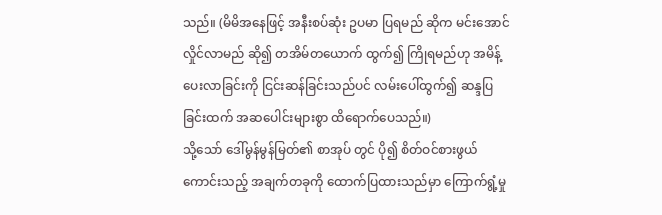သည်။ (မိမိအနေဖြင့် အနီးစပ်ဆုံး ဥပမာ ပြရမည် ဆိုက မင်းအောင်လှိုင်လာမည် ဆို၍ တအိမ်တယောက် ထွက်၍ ကြိုရမည်ဟု အမိန့်ပေးလာခြင်းကို ငြင်းဆန်ခြင်းသည်ပင် လမ်းပေါ်ထွက်၍ ဆန္ဒပြခြင်းထက် အဆပေါင်းများစွာ ထိရောက်ပေသည်။)
သို့သော် ဒေါ်မွန်မွန်မြတ်၏ စာအုပ် တွင် ပို၍ စိတ်ဝင်စားဖွယ်ကောင်းသည့် အချက်တခုကို ထောက်ပြထားသည်မှာ ကြောက်ရွံ့မှု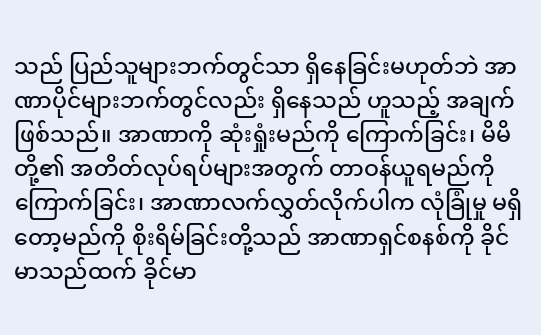သည် ပြည်သူများဘက်တွင်သာ ရှိနေခြင်းမဟုတ်ဘဲ အာဏာပိုင်များဘက်တွင်လည်း ရှိနေသည် ဟူသည့် အချက်ဖြစ်သည်။ အာဏာကို ဆုံးရှုံးမည်ကို ကြောက်ခြင်း၊ မိမိတို့၏ အတိတ်လုပ်ရပ်များအတွက် တာဝန်ယူရမည်ကို ကြောက်ခြင်း၊ အာဏာလက်လွှတ်လိုက်ပါက လုံခြုံမှု မရှိတော့မည်ကို စိုးရိမ်ခြင်းတို့သည် အာဏာရှင်စနစ်ကို ခိုင်မာသည်ထက် ခိုင်မာ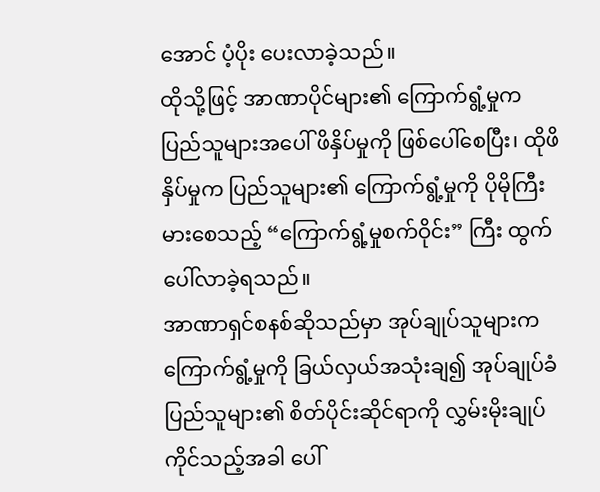အောင် ပံ့ပိုး ပေးလာခဲ့သည်။
ထိုသို့ဖြင့် အာဏာပိုင်များ၏ ကြောက်ရွံ့မှုက ပြည်သူများအပေါ် ဖိနှိပ်မှုကို ဖြစ်ပေါ်စေပြီး၊ ထိုဖိနှိပ်မှုက ပြည်သူများ၏ ကြောက်ရွံ့မှုကို ပိုမိုကြီးမားစေသည့် “ကြောက်ရွံ့မှုစက်ဝိုင်း” ကြီး ထွက်ပေါ်လာခဲ့ရသည်။
အာဏာရှင်စနစ်ဆိုသည်မှာ အုပ်ချုပ်သူများက ကြောက်ရွံ့မှုကို ခြယ်လှယ်အသုံးချ၍ အုပ်ချုပ်ခံပြည်သူများ၏ စိတ်ပိုင်းဆိုင်ရာကို လွှမ်းမိုးချုပ်ကိုင်သည့်အခါ ပေါ်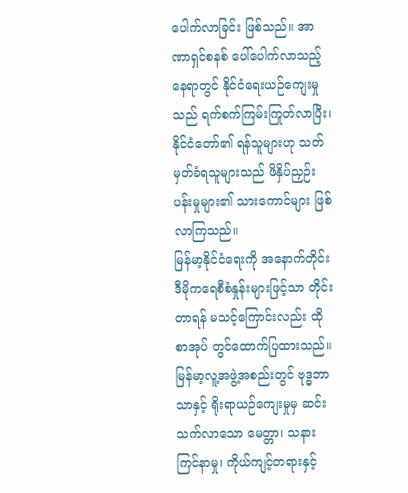ပေါက်လာခြင်း ဖြစ်သည်။ အာဏာရှင်စနစ် ပေါ်ပေါက်လာသည့်နေရာတွင် နိုင်ငံရေးယဉ်ကျေးမှုသည် ရက်စက်ကြမ်းကြုတ်လာပြီး၊ နိုင်ငံတော်၏ ရန်သူများဟု သတ်မှတ်ခံရသူများသည် ဖိနှိပ်ညှဉ်းပန်းမှုများ၏ သားကောင်များ ဖြစ်လာကြသည်။
မြန်မာ့နိုင်ငံရေးကို အနောက်တိုင်းဒီမိုကရေစီစံနှုန်းများဖြင့်သာ တိုင်းတာရန် မသင့်ကြောင်းလည်း ထိုစာအုပ် တွင်ထောက်ပြထားသည်။ မြန်မာ့လူ့အဖွဲ့အစည်းတွင် ဗုဒ္ဓဘာသာနှင့် ရိုးရာယဉ်ကျေးမှုမှ ဆင်းသက်လာသော မေတ္တာ၊ သနားကြင်နာမှု၊ ကိုယ်ကျင့်တရားနှင့်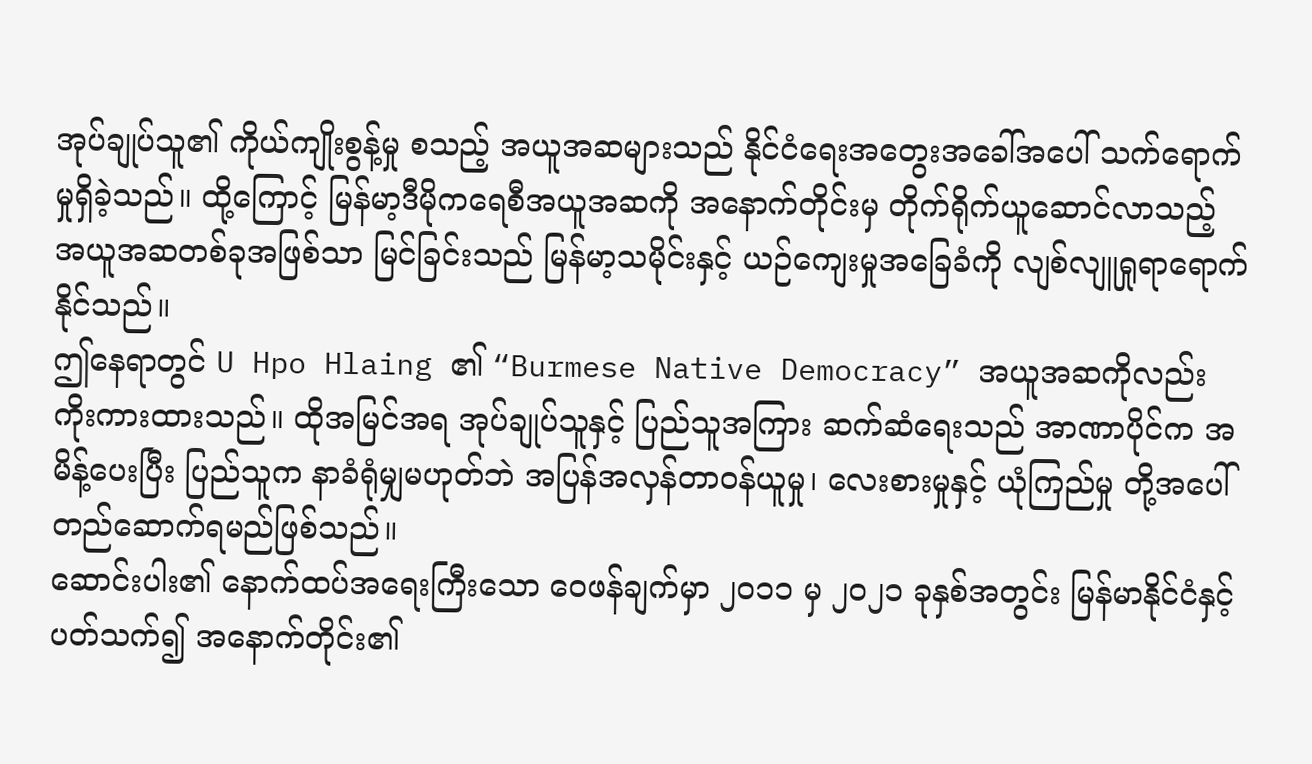အုပ်ချုပ်သူ၏ ကိုယ်ကျိုးစွန့်မှု စသည့် အယူအဆများသည် နိုင်ငံရေးအတွေးအခေါ်အပေါ် သက်ရောက်မှုရှိခဲ့သည်။ ထို့ကြောင့် မြန်မာ့ဒီမိုကရေစီအယူအဆကို အနောက်တိုင်းမှ တိုက်ရိုက်ယူဆောင်လာသည့် အယူအဆတစ်ခုအဖြစ်သာ မြင်ခြင်းသည် မြန်မာ့သမိုင်းနှင့် ယဉ်ကျေးမှုအခြေခံကို လျစ်လျူရှုရာရောက်နိုင်သည်။
ဤနေရာတွင် U Hpo Hlaing ၏ “Burmese Native Democracy” အယူအဆကိုလည်း ကိုးကားထားသည်။ ထိုအမြင်အရ အုပ်ချုပ်သူနှင့် ပြည်သူအကြား ဆက်ဆံရေးသည် အာဏာပိုင်က အမိန့်ပေးပြီး ပြည်သူက နာခံရုံမျှမဟုတ်ဘဲ အပြန်အလှန်တာဝန်ယူမှု၊ လေးစားမှုနှင့် ယုံကြည်မှု တို့အပေါ် တည်ဆောက်ရမည်ဖြစ်သည်။
ဆောင်းပါး၏ နောက်ထပ်အရေးကြီးသော ဝေဖန်ချက်မှာ ၂၀၁၁ မှ ၂၀၂၁ ခုနှစ်အတွင်း မြန်မာနိုင်ငံနှင့် ပတ်သက်၍ အနောက်တိုင်း၏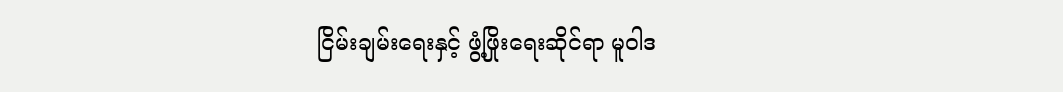ငြိမ်းချမ်းရေးနှင့် ဖွံ့ဖြိုးရေးဆိုင်ရာ မူဝါဒ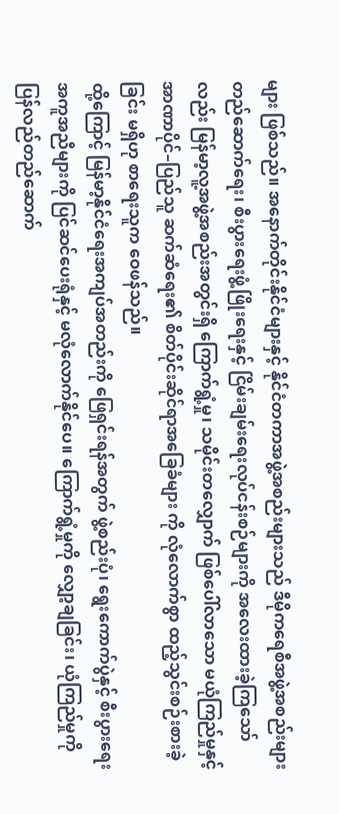များ ဖြစ်သည်။ အနောက်တိုင်းနိုင်ငံများနှင့် နိုင်ငံတကာအဖွဲ့အစည်းများသည် ဒီမိုကရေစီအဖွဲ့အစည်းများ တည်ဆောက်ရေး၊ စီးပွားရေးဖွံ့ဖြိုးရေးနှင့် ငြိမ်းချမ်းရေးလုပ်ငန်းစဉ်များကို အလေးထားခဲ့ကြသော်လည်း မြန်မာ့လူ့အဖွဲ့အစည်းအတွင်းရှိ ကြောက်ရွံ့မှု၊ သမိုင်းတလျှောက် ဖြစ်ပေါ်လာသော မယုံကြည်မှုနှင့် အာဏာပိုင်–ပြည်သူ ဆက်ဆံရေး၏ စိတ်ပိုင်းဆိုင်ရာအခြေခံများ ကို လုံလောက်စွာ ထည့်သွင်းစဉ်းစားခဲ့ခြင်း မရှိဟု စာရေးသူက ဝေဖန်သည်။
ထို့ကြောင့် မြန်မာ့နိုင်ငံရေးအကျပ်အတည်းကို ဖြေရှင်းရန်အတွက် ဖွဲ့စည်းပုံ၊ ရွေးကောက်ပွဲနှင့် စီးပွားရေးအကူအညီများကို ပြင်ဆင်ပေးရုံနှင့် မလုံလောက်နိုင်ပေ။ ကြောက်ရွံ့မှုကို လျှော့ချခြင်း၊ ယုံကြည်မှုကို ပြန်လည်တည်ဆောက်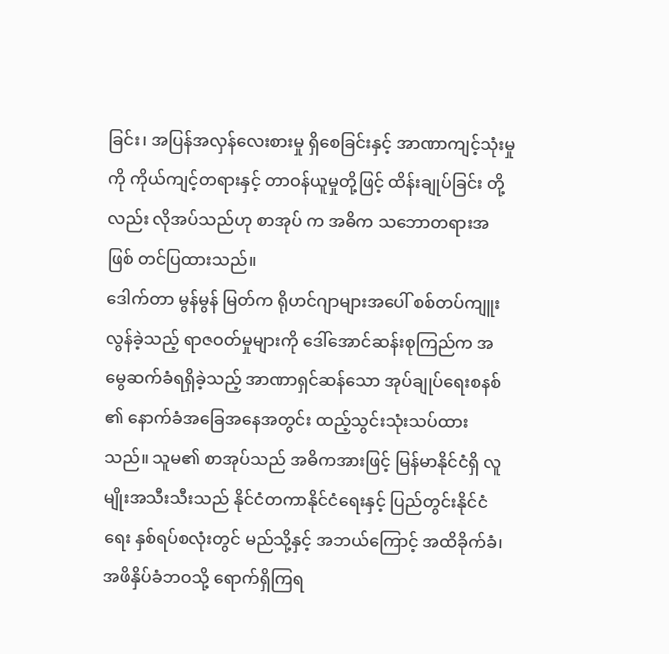ခြင်း၊ အပြန်အလှန်လေးစားမှု ရှိစေခြင်းနှင့် အာဏာကျင့်သုံးမှုကို ကိုယ်ကျင့်တရားနှင့် တာဝန်ယူမှုတို့ဖြင့် ထိန်းချုပ်ခြင်း တို့လည်း လိုအပ်သည်ဟု စာအုပ် က အဓိက သဘောတရားအဖြစ် တင်ပြထားသည်။
ဒေါက်တာ မွန်မွန် မြတ်က ရိုဟင်ဂျာများအပေါ် စစ်တပ်ကျူးလွန်ခဲ့သည့် ရာဇဝတ်မှုများကို ဒေါ်အောင်ဆန်းစုကြည်က အမွေဆက်ခံရရှိခဲ့သည့် အာဏာရှင်ဆန်သော အုပ်ချုပ်ရေးစနစ် ၏ နောက်ခံအခြေအနေအတွင်း ထည့်သွင်းသုံးသပ်ထားသည်။ သူမ၏ စာအုပ်သည် အဓိကအားဖြင့် မြန်မာနိုင်ငံရှိ လူမျိုးအသီးသီးသည် နိုင်ငံတကာနိုင်ငံရေးနှင့် ပြည်တွင်းနိုင်ငံရေး နှစ်ရပ်စလုံးတွင် မည်သို့နှင့် အဘယ်ကြောင့် အထိခိုက်ခံ၊ အဖိနှိပ်ခံဘဝသို့ ရောက်ရှိကြရ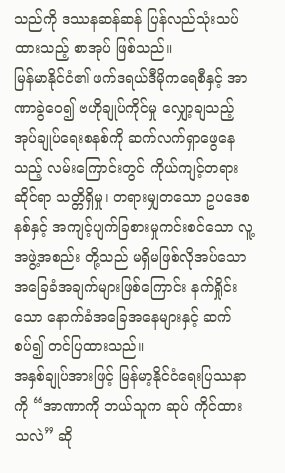သည်ကို ဒဿနဆန်ဆန် ပြန်လည်သုံးသပ်ထားသည့် စာအုပ် ဖြစ်သည်။
မြန်မာနိုင်ငံ၏ ဖက်ဒရယ်ဒီမိုကရေစီနှင့် အာဏာခွဲဝေ၍ ဗဟိုချုပ်ကိုင်မှု လျှော့ချသည့် အုပ်ချုပ်ရေးစနစ်ကို ဆက်လက်ရှာဖွေနေသည့် လမ်းကြောင်းတွင် ကိုယ်ကျင့်တရားဆိုင်ရာ သတ္တိရှိမှု၊ တရားမျှတသော ဥပဒေစနစ်နှင့် အကျင့်ပျက်ခြစားမှုကင်းစင်သော လူ့အဖွဲ့အစည်း တို့သည် မရှိမဖြစ်လိုအပ်သော အခြေခံအချက်များဖြစ်ကြောင်း နက်ရှိုင်းသော နောက်ခံအခြေအနေများနှင့် ဆက်စပ်၍ တင်ပြထားသည်။
အနှစ်ချုပ်အားဖြင့် မြန်မာ့နိုင်ငံရေးပြဿနာကို “အာဏာကို ဘယ်သူက ဆုပ် ကိုင်ထားသလဲ” ဆို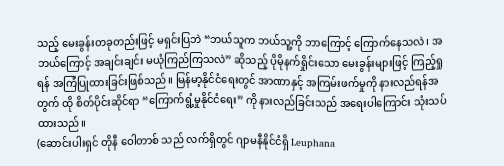သည့် မေးခွန်းတခုတည်းဖြင့် မရှင်းပြဘဲ “ဘယ်သူက ဘယ်သူ့ကို ဘာကြောင့် ကြောက်နေသလဲ၊ အဘယ်ကြောင့် အချင်းချင်း မယုံကြည်ကြသလဲ” ဆိုသည့် ပိုမိုနက်ရှိုင်းသော မေးခွန်းများဖြင့် ကြည့်ရှုရန် အကြံပြုထားခြင်းဖြစ်သည်။ မြန်မာ့နိုင်ငံရေးတွင် အာဏာနှင့် အကြမ်းဖက်မှုကို နားလည်ရန်အတွက် ထို စိတ်ပိုင်းဆိုင်ရာ “ကြောက်ရွံ့မှုနိုင်ငံရေး” ကို နားလည်ခြင်းသည် အရေးပါကြောင်း သုံးသပ်ထားသည်။
(ဆောင်းပါးရှင် တိုနီ ဝေါတာစ် သည် လက်ရှိတွင် ဂျာမနီနိုင်ငံရှိ Leuphana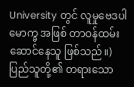University တွင် လူမှုဗေဒပါမောက္ခ အဖြစ် တာဝန်ထမ်းဆောင်နေသူ ဖြစ်သည်။)
ပြည်သူတို့၏ တရားသော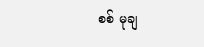စစ် မုချ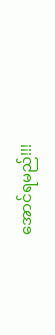အောင်ရမည်!!!